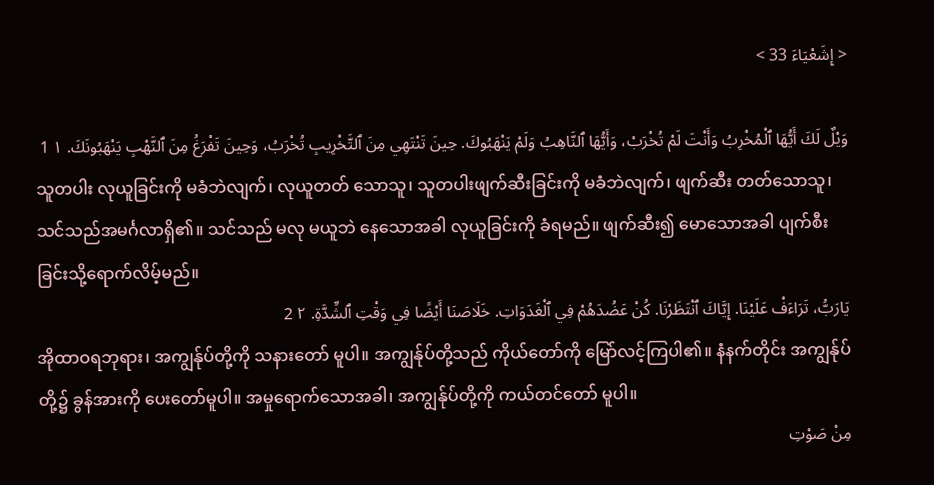< إِشَعْيَاءَ 33 >

وَيْلٌ لَكَ أَيُّهَا ٱلْمُخْرِبُ وَأَنْتَ لَمْ تُخْرَبْ، وَأَيُّهَا ٱلنَّاهِبُ وَلَمْ يَنْهَبُوكَ. حِينَ تَنْتَهِي مِنَ ٱلتَّخْرِيبِ تُخْرَبُ، وَحِينَ تَفْرَغُ مِنَ ٱلنَّهْبِ يَنْهَبُونَكَ. ١ 1
သူတပါး လုယူခြင်းကို မခံဘဲလျက်၊ လုယူတတ် သောသူ၊ သူတပါးဖျက်ဆီးခြင်းကို မခံဘဲလျက်၊ ဖျက်ဆီး တတ်သောသူ၊ သင်သည်အမင်္ဂလာရှိ၏။ သင်သည် မလု မယူဘဲ နေသောအခါ လုယူခြင်းကို ခံရမည်။ ဖျက်ဆီး၍ မောသောအခါ ပျက်စီးခြင်းသို့ရောက်လိမ့်မည်။
يَارَبُّ، تَرَاءَفْ عَلَيْنَا. إِيَّاكَ ٱنْتَظَرْنَا. كُنْ عَضُدَهُمْ فِي ٱلْغَدَوَاتِ. خَلَاصَنَا أَيْضًا فِي وَقْتِ ٱلشِّدَّةِ. ٢ 2
အိုထာဝရဘုရား၊ အကျွန်ုပ်တို့ကို သနားတော် မူပါ။ အကျွန်ုပ်တို့သည် ကိုယ်တော်ကို မြော်လင့်ကြပါ၏။ နံနက်တိုင်း အကျွန်ုပ်တို့၌ ခွန်အားကို ပေးတော်မူပါ။ အမှုရောက်သောအခါ၊ အကျွန်ုပ်တို့ကို ကယ်တင်တော် မူပါ။
مِنْ صَوْتِ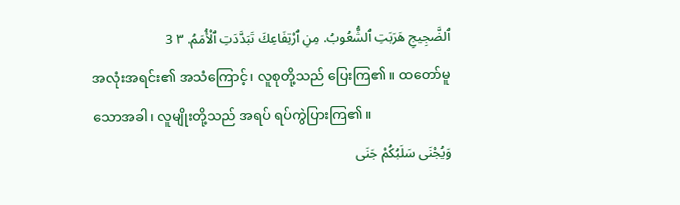ٱلضَّجِيجِ هَرَبَتِ ٱلشُّعُوبُ. مِنِ ٱرْتِفَاعِكَ تَبَدَّدَتِ ٱلْأُمَمُ. ٣ 3
အလုံးအရင်း၏ အသံကြောင့်၊ လူစုတို့သည် ပြေးကြ၏။ ထတော်မူသောအခါ၊ လူမျိုးတို့သည် အရပ် ရပ်ကွဲပြားကြ၏။
وَيُجْنَى سَلَبُكُمْ جَنَى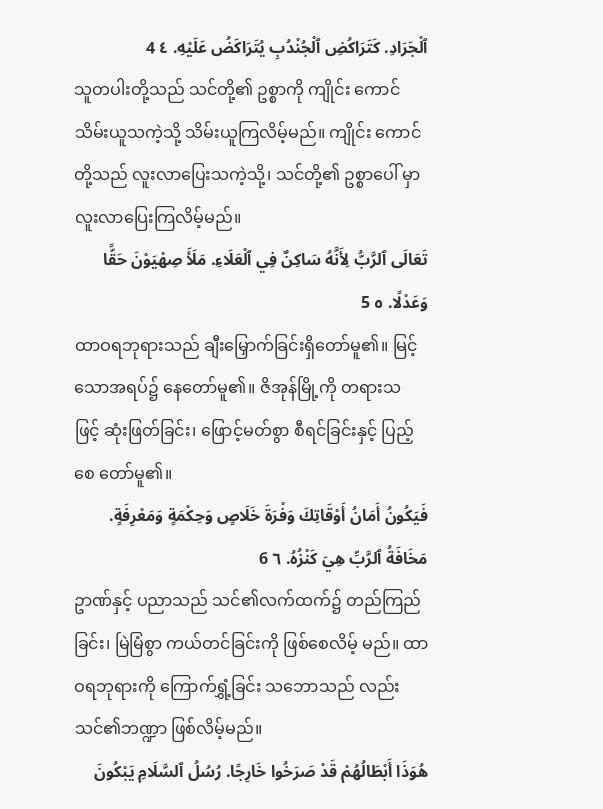ٱلْجَرَادِ. كَتَرَاكُضِ ٱلْجُنْدُبِ يُتَرَاكَضُ عَلَيْهِ. ٤ 4
သူတပါးတို့သည် သင်တို့၏ ဥစ္စာကို ကျိုင်း ကောင် သိမ်းယူသကဲ့သို့ သိမ်းယူကြလိမ့်မည်။ ကျိုင်း ကောင်တို့သည် လူးလာပြေးသကဲ့သို့၊ သင်တို့၏ ဥစ္စာပေါ် မှာ လူးလာပြေးကြလိမ့်မည်။
تَعَالَى ٱلرَّبُّ لِأَنَّهُ سَاكِنٌ فِي ٱلْعَلَاءِ. مَلَأَ صِهْيَوْنَ حَقًّا وَعَدْلًا. ٥ 5
ထာဝရဘုရားသည် ချီးမြှောက်ခြင်းရှိတော်မူ၏။ မြင့်သောအရပ်၌ နေတော်မူ၏။ ဇိအုန်မြို့ကို တရားသ ဖြင့် ဆုံးဖြတ်ခြင်း၊ ဖြောင့်မတ်စွာ စီရင်ခြင်းနှင့် ပြည့်စေ တော်မူ၏။
فَيَكُونُ أَمَانُ أَوْقَاتِكَ وَفْرَةَ خَلَاصٍ وَحِكْمَةٍ وَمَعْرِفَةٍ. مَخَافَةُ ٱلرَّبِّ هِيَ كَنْزُهُ. ٦ 6
ဥာဏ်နှင့် ပညာသည် သင်၏လက်ထက်၌ တည်ကြည်ခြင်း၊ မြဲမြံစွာ ကယ်တင်ခြင်းကို ဖြစ်စေလိမ့် မည်။ ထာဝရဘုရားကို ကြောက်ရွှံ့ခြင်း သဘောသည် လည်း သင်၏ဘဏ္ဍာ ဖြစ်လိမ့်မည်။
هُوَذَا أَبْطَالُهُمْ قَدْ صَرَخُوا خَارِجًا. رُسُلُ ٱلسَّلَامِ يَبْكُونَ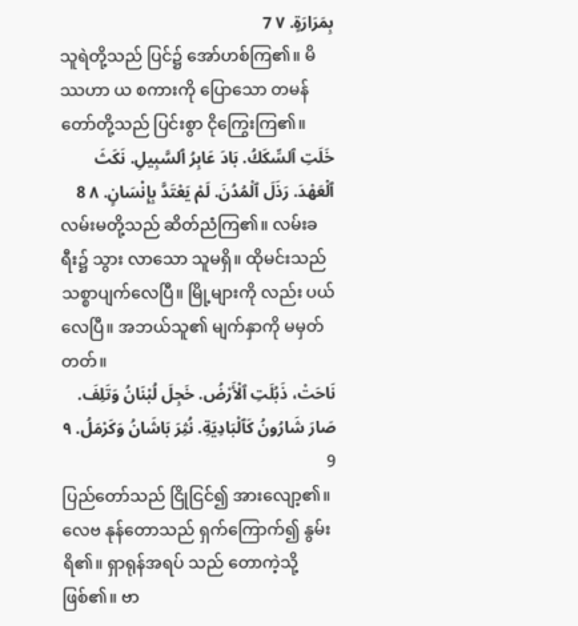بِمَرَارَةٍ. ٧ 7
သူရဲတို့သည် ပြင်၌ အော်ဟစ်ကြ၏။ မိဿဟာ ယ စကားကို ပြောသော တမန်တော်တို့သည် ပြင်းစွာ ငိုကြွေးကြ၏။
خَلَتِ ٱلسِّكَكُ. بَادَ عَابِرُ ٱلسَّبِيلِ. نَكَثَ ٱلْعَهْدَ. رَذَلَ ٱلْمُدُنَ. لَمْ يَعْتَدَّ بِإِنْسَانٍ. ٨ 8
လမ်းမတို့သည် ဆိတ်ညံကြ၏။ လမ်းခရီး၌ သွား လာသော သူမရှိ။ ထိုမင်းသည် သစ္စာပျက်လေပြီ။ မြို့များကို လည်း ပယ်လေပြီ။ အဘယ်သူ၏ မျက်နှာကို မမှတ် တတ်။
نَاحَتْ، ذَبُلَتِ ٱلْأَرْضُ. خَجِلَ لُبْنَانُ وَتَلِفَ. صَارَ شَارُونُ كَٱلْبَادِيَةِ. نُثِرَ بَاشَانُ وَكَرْمَلُ. ٩ 9
ပြည်တော်သည် ငြိုငြင်၍ အားလျော့၏။ လေဗ နုန်တောသည် ရှက်ကြောက်၍ နွမ်းရိ၏။ ရှာရုန်အရပ် သည် တောကဲ့သို့ ဖြစ်၏။ ဗာ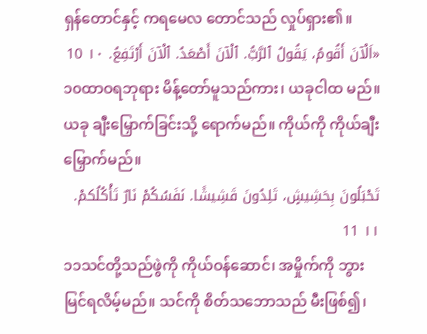ရှန်တောင်နှင့် ကရမေလ တောင်သည် လှုပ်ရှား၏။
«اَلْآنَ أَقُومُ، يَقُولُ ٱلرَّبُّ. ٱلْآنَ أَصْعَدُ. ٱلْآنَ أَرْتَفِعُ. ١٠ 10
၁၀ထာဝရဘုရား မိန့်တော်မူသည်ကား၊ ယခုငါထ မည်။ ယခု ချီးမြှောက်ခြင်းသို့ ရောက်မည်။ ကိုယ်ကို ကိုယ်ချီးမြှောက်မည်။
تَحْبَلُونَ بِحَشِيشٍ، تَلِدُونَ قَشِيشًا. نَفَسُكُمْ نَارٌ تَأْكُلُكمْ. ١١ 11
၁၁သင်တို့သည်ဖွဲကို ကိုယ်ဝန်ဆောင်၊ အမှိုက်ကို ဘွားမြင်ရလိမ့်မည်။ သင်ကို စိတ်သဘောသည် မီးဖြစ်၍၊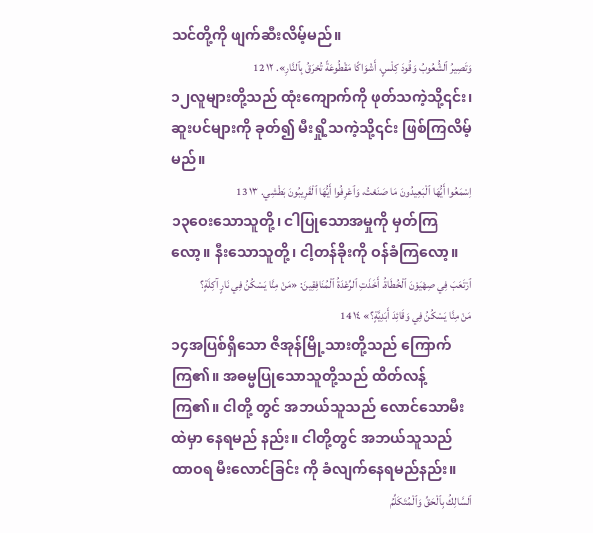သင်တို့ကို ဖျက်ဆီးလိမ့်မည်။
وَتَصِيرُ ٱلشُّعُوبُ وَقُودَ كِلْسٍ، أَشْوَاكًا مَقْطُوعَةً تُحْرَقُ بِٱلنَّارِ». ١٢ 12
၁၂လူများတို့သည် ထုံးကျောက်ကို ဖုတ်သကဲ့သို့၎င်း၊ ဆူးပင်များကို ခုတ်၍ မီးရှို့သကဲ့သို့၎င်း ဖြစ်ကြလိမ့်မည်။
اِسْمَعُوا أَيُّهَا ٱلْبَعِيدُونَ مَا صَنَعْتُ، وَٱعْرِفُوا أَيُّهَا ٱلْقَرِيبُونَ بَطْشِي. ١٣ 13
၁၃ဝေးသောသူတို့၊ ငါပြုသောအမှုကို မှတ်ကြ လော့။ နီးသောသူတို့၊ ငါ့တန်ခိုးကို ဝန်ခံကြလော့။
ٱرْتَعَبَ فِي صِهْيَوْنَ ٱلْخُطَاةُ. أَخَذَتِ ٱلرِّعْدَةُ ٱلْمُنَافِقِينَ: «مَنْ مِنَّا يَسْكُنُ فِي نَارٍ آكِلَةٍ؟ مَنْ مِنَّا يَسْكُنُ فِي وَقَائِدَ أَبَدِيَّةٍ؟» ١٤ 14
၁၄အပြစ်ရှိသော ဇိအုန်မြို့သားတို့သည် ကြောက် ကြ၏။ အဓမ္မပြုသောသူတို့သည် ထိတ်လန့်ကြ၏။ ငါတို့ တွင် အဘယ်သူသည် လောင်သောမီးထဲမှာ နေရမည် နည်း။ ငါတို့တွင် အဘယ်သူသည် ထာဝရ မီးလောင်ခြင်း ကို ခံလျက်နေရမည်နည်း။
ٱلسَّالِكُ بِٱلْحَقِّ وَٱلْمُتَكَلِّمُ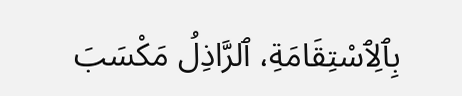بِٱلِٱسْتِقَامَةِ، ٱلرَّاذِلُ مَكْسَبَ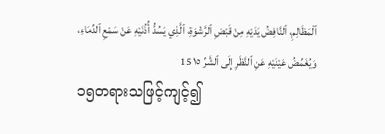ٱلْمَظَالِمِ، ٱلنَّافِضُ يَدَيْهِ مِنْ قَبْضِ ٱلرَّشْوَةِ، ٱلَّذِي يَسُدُّ أُذُنَيْهِ عَنْ سَمْعِ ٱلدِّمَاءِ، وَيُغَمِّضُ عَيْنَيْهِ عَنِ ٱلنَّظَرِ إِلَى ٱلشَّرِّ ١٥ 15
၁၅တရားသဖြင့်ကျင့်၍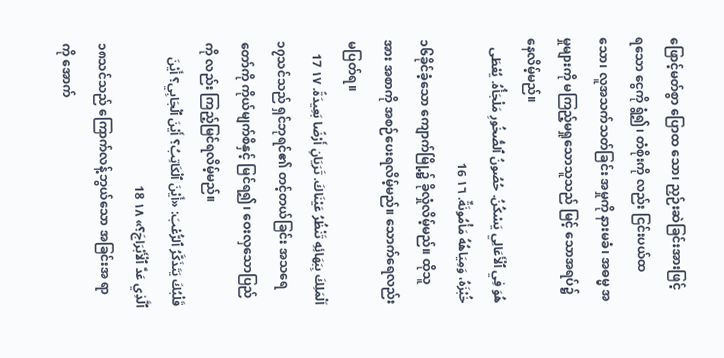ဖြောင့်မတ်စွာ ပြောထ သော၊ ညှဉ်းဆဲခြင်းအားဖြင့် ရသော ငွေကို ရွံ၍၊ တံစိုးကို လည်း ငြင်းပယ်ထသော၊ လူအသက်သတ်ခြင်း အမှုကို နားမခံ၊ အဓမ္မ အမှုများကို မကြည့်မရှုသောသူသည် မြင့် သောအရပ်၌ နေလိမ့်မည်။
هُوَ فِي ٱلْأَعَالِي يَسْكُنُ. حُصُونُ ٱلصُّخُورِ مَلْجَأُهُ. يُعْطَى خُبْزَهُ، وَمِيَاهُهُ مَأْمُونَةٌ. ١٦ 16
၁၆ခိုင်ခံ့သော ကျောက်မြို့၌ ခိုလှုံလိမ့်မည်။ ထိုသူ အား အစာကို အစဉ်ပေးရလိမ့်မည်။ သောက်ရေလည်း မပြတ်ရ။
اَلْمَلِكَ بِبَهَائِهِ تَنْظُرُ عَيْنَاكَ. تَرَيَانِ أَرْضًا بَعِيدَةً. ١٧ 17
၁၇သင်သည် ရှင်ဘုရင်၏ တင့်တယ်ခြင်း အသရေ တော်ကို ကိုယ်မျက်စိနှင့် မြင်ရ၍၊ ဝေးလှသောပြည်ကို လည်း ကြည့်မြင်ရလိမ့်မည်။
قَلْبُكَ يَتَذَكَّرُ ٱلرُّعْبَ: «أَيْنَ ٱلْكَاتِبُ؟ أَيْنَ ٱلْجَابِي؟ أَيْنَ ٱلَّذِي عَدَّ ٱلْأَبْرَاجَ؟» ١٨ 18
၁၈သင်သည် ကြောက်လန့်ဘွယ်သော အခြင်းအ ရာကို အောက်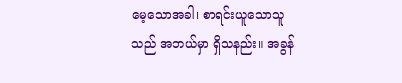မေ့သောအခါ၊ စာရင်းယူသောသူသည် အဘယ်မှာ ရှိသနည်း။ အခွန်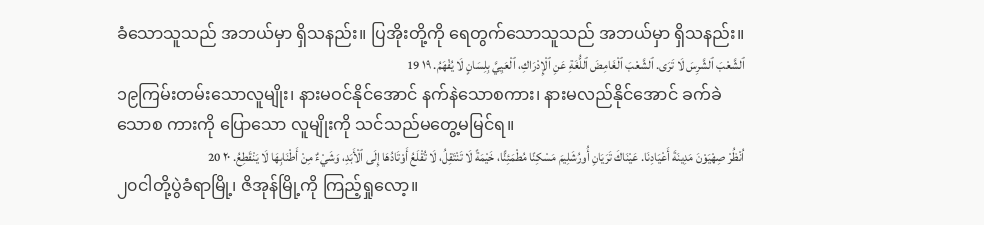ခံသောသူသည် အဘယ်မှာ ရှိသနည်း။ ပြအိုးတို့ကို ရေတွက်သောသူသည် အဘယ်မှာ ရှိသနည်း။
ٱلشَّعْبَ ٱلشَّرِسَ لَا تَرَى. ٱلشَّعْبَ ٱلْغَامِضَ ٱللُّغَةِ عَنِ ٱلْإِدْرَاكِ، ٱلْعَيِيَّ بِلِسَانٍ لَا يُفْهَمُ. ١٩ 19
၁၉ကြမ်းတမ်းသောလူမျိုး၊ နားမဝင်နိုင်အောင် နက်နဲသောစကား၊ နားမလည်နိုင်အောင် ခက်ခဲသောစ ကားကို ပြောသော လူမျိုးကို သင်သည်မတွေ့မမြင်ရ။
اُنْظُرْ صِهْيَوْنَ مَدِينَةَ أَعْيَادِنَا. عَيْنَاكَ تَرَيَانِ أُورُشَلِيمَ مَسْكِنًا مُطْمَئِنًّا، خَيْمَةً لَا تَنْتَقِلُ، لَا تُقْلَعُ أَوْتَادُهَا إِلَى ٱلْأَبَدِ، وَشَيْءٌ مِنْ أَطْنَابِهَا لَا يَنْقَطِعُ. ٢٠ 20
၂၀ငါတို့ပွဲခံရာမြို့၊ ဇိအုန်မြို့ကို ကြည့်ရှုလော့။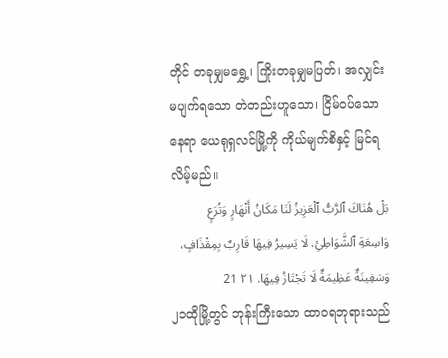တိုင် တခုမျှမရွှေ့၊ ကြိုးတခုမျှမပြတ်၊ အလျှင်း မပျက်ရသော တဲတည်းဟူသော၊ ငြိမ်ဝပ်သောနေရာ ယေရုရှလင်မြို့ကို ကိုယ်မျက်စိနှင့် မြင်ရလိမ့်မည်။
بَلْ هُنَاكَ ٱلرَّبُّ ٱلْعَزِيزُ لَنَا مَكَانُ أَنْهَارٍ وَتُرَعٍ وَاسِعَةِ ٱلشَّوَاطِئِ. لَا يَسِيرُ فِيهَا قَارِبٌ بِمِقْذَافٍ، وَسَفِينَةٌ عَظِيمَةٌ لَا تَجْتَازُ فِيهَا. ٢١ 21
၂၁ထိုမြို့တွင် ဘုန်းကြီးသော ထာဝရဘုရားသည်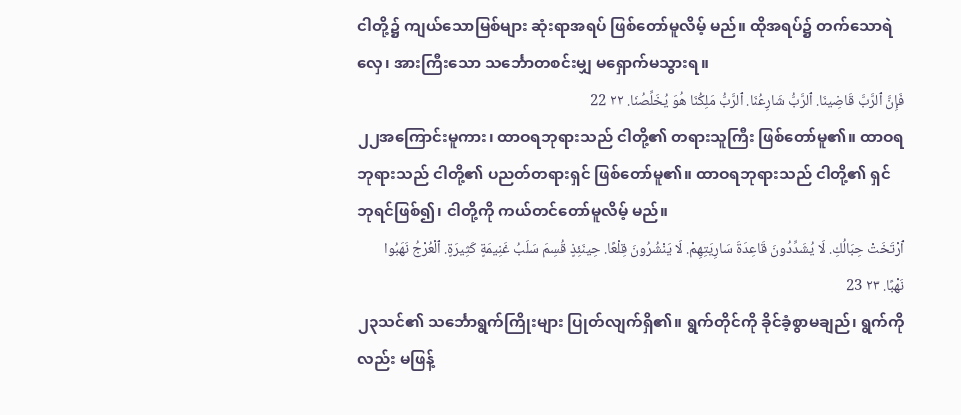ငါတို့၌ ကျယ်သောမြစ်များ ဆုံးရာအရပ် ဖြစ်တော်မူလိမ့် မည်။ ထိုအရပ်၌ တက်သောရဲလှေ၊ အားကြီးသော သင်္ဘောတစင်းမျှ မရှောက်မသွားရ။
فَإِنَّ ٱلرَّبَّ قَاضِينَا. ٱلرَّبُّ شَارِعُنَا. ٱلرَّبُّ مَلِكُنَا هُوَ يُخَلِّصُنَا. ٢٢ 22
၂၂အကြောင်းမူကား၊ ထာဝရဘုရားသည် ငါတို့၏ တရားသူကြီး ဖြစ်တော်မူ၏။ ထာဝရဘုရားသည် ငါတို့၏ ပညတ်တရားရှင် ဖြစ်တော်မူ၏။ ထာဝရဘုရားသည် ငါတို့၏ ရှင်ဘုရင်ဖြစ်၍၊ ငါတို့ကို ကယ်တင်တော်မူလိမ့် မည်။
ٱرْتَخَتْ حِبَالُكِ. لَا يُشَدِّدُونَ قَاعِدَةَ سَارِيَتِهِمْ. لَا يَنْشُرُونَ قِلْعًا. حِينَئِذٍ قُسِمَ سَلَبُ غَنِيمَةٍ كَثِيرَةٍ. ٱلْعُرْجُ نَهَبُوا نَهْبًا. ٢٣ 23
၂၃သင်၏ သင်္ဘောရွက်ကြိုးများ ပြုတ်လျက်ရှိ၏။ ရွက်တိုင်ကို ခိုင်ခံ့စွာမချည်၊ ရွက်ကိုလည်း မဖြန့်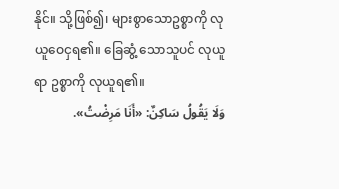နိုင်။ သို့ဖြစ်၍၊ များစွာသောဥစ္စာကို လုယူဝေငှရ၏။ ခြေဆွံ့ သောသူပင် လုယူရာ ဥစ္စာကို လုယူရ၏။
وَلَا يَقُولُ سَاكِنٌ: «أَنَا مَرِضْتُ».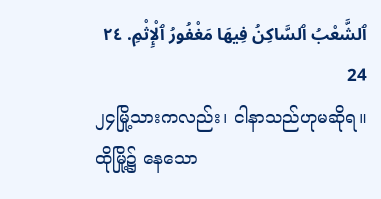ٱلشَّعْبُ ٱلسَّاكِنُ فِيهَا مَغْفُورُ ٱلْإِثْمِ. ٢٤ 24
၂၄မြို့သားကလည်း၊ ငါနာသည်ဟုမဆိုရ။ ထိုမြို့၌ နေသော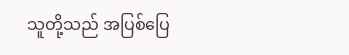သူတို့သည် အပြစ်ပြေ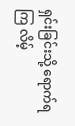ရှင်းခြင်းသို့ ရောက်ရကြ လိမ့်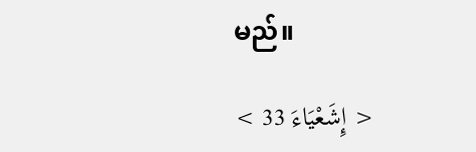မည်။

< إِشَعْيَاءَ 33 >